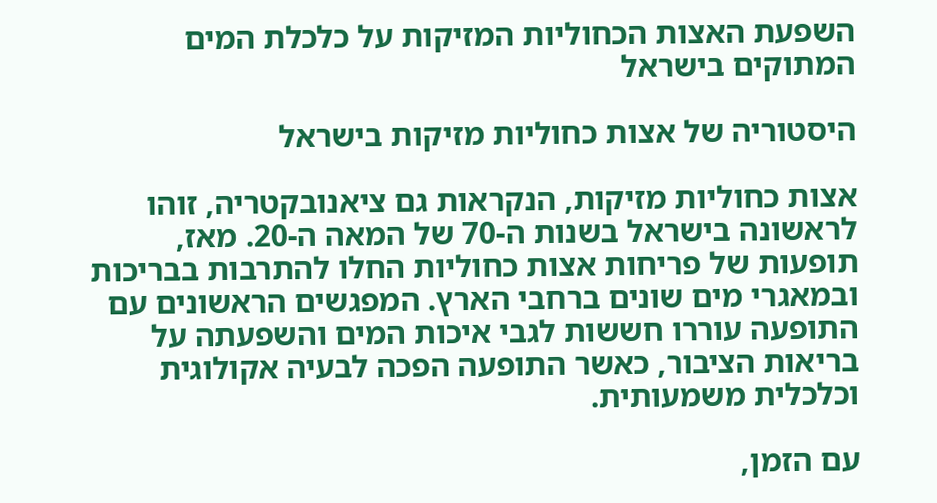השפעת האצות הכחוליות המזיקות על כלכלת המים המתוקים בישראל

היסטוריה של אצות כחוליות מזיקות בישראל

אצות כחוליות מזיקות, הנקראות גם ציאנובקטריה, זוהו לראשונה בישראל בשנות ה-70 של המאה ה-20. מאז, תופעות של פריחות אצות כחוליות החלו להתרבות בבריכות ובמאגרי מים שונים ברחבי הארץ. המפגשים הראשונים עם התופעה עוררו חששות לגבי איכות המים והשפעתה על בריאות הציבור, כאשר התופעה הפכה לבעיה אקולוגית וכלכלית משמעותית.

עם הזמן,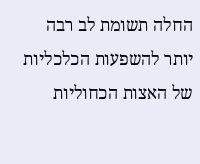החלה תשומת לב רבה יותר להשפעות הכלכליות של האצות הכחוליות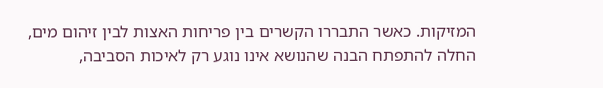המזיקות. כאשר התבררו הקשרים בין פריחות האצות לבין זיהום מים, החלה להתפתח הבנה שהנושא אינו נוגע רק לאיכות הסביבה,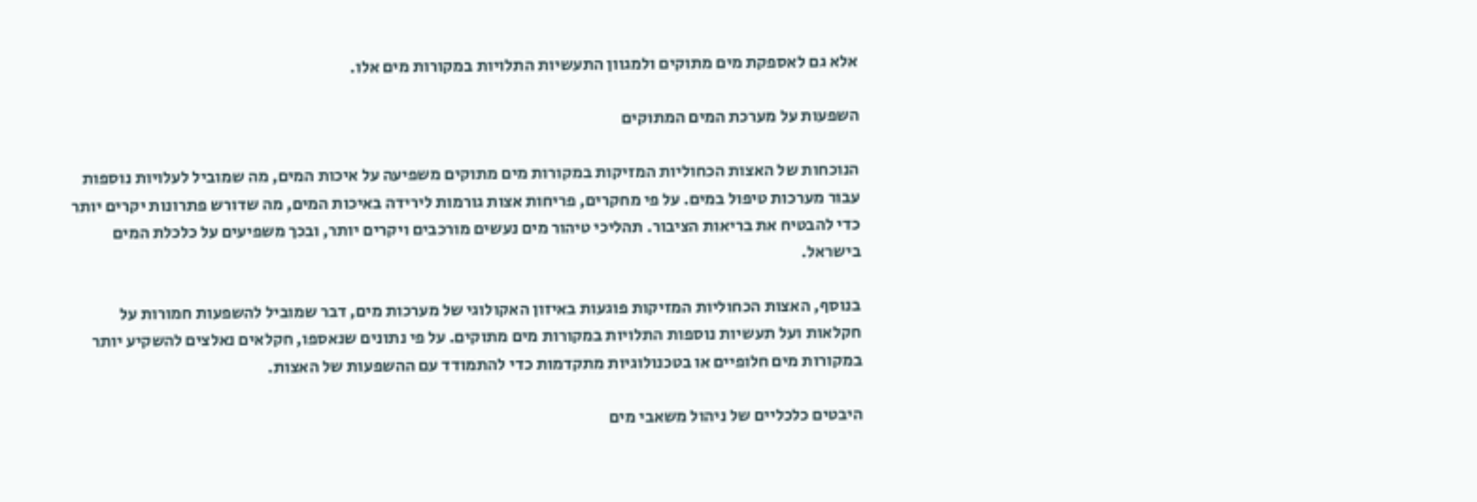אלא גם לאספקת מים מתוקים ולמגוון התעשיות התלויות במקורות מים אלו.

השפעות על מערכת המים המתוקים

הנוכחות של האצות הכחוליות המזיקות במקורות מים מתוקים משפיעה על איכות המים, מה שמוביל לעלויות נוספות עבור מערכות טיפול במים. על פי מחקרים, פריחות אצות גורמות לירידה באיכות המים, מה שדורש פתרונות יקרים יותר כדי להבטיח את בריאות הציבור. תהליכי טיהור מים נעשים מורכבים ויקרים יותר, ובכך משפיעים על כלכלת המים בישראל.

בנוסף, האצות הכחוליות המזיקות פוגעות באיזון האקולוגי של מערכות מים, דבר שמוביל להשפעות חמורות על חקלאות ועל תעשיות נוספות התלויות במקורות מים מתוקים. על פי נתונים שנאספו, חקלאים נאלצים להשקיע יותר במקורות מים חלופיים או בטכנולוגיות מתקדמות כדי להתמודד עם ההשפעות של האצות.

היבטים כלכליים של ניהול משאבי מים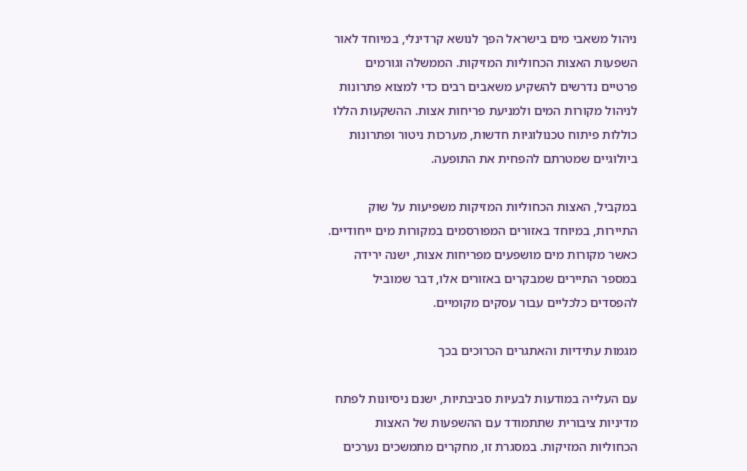ניהול משאבי מים בישראל הפך לנושא קרדינלי, במיוחד לאור השפעות האצות הכחוליות המזיקות. הממשלה וגורמים פרטיים נדרשים להשקיע משאבים רבים כדי למצוא פתרונות לניהול מקורות המים ולמניעת פריחות אצות. ההשקעות הללו כוללות פיתוח טכנולוגיות חדשות, מערכות ניטור ופתרונות ביולוגיים שמטרתם להפחית את התופעה.

במקביל, האצות הכחוליות המזיקות משפיעות על שוק התיירות, במיוחד באזורים המפורסמים במקורות מים ייחודיים. כאשר מקורות מים מושפעים מפריחות אצות, ישנה ירידה במספר התיירים שמבקרים באזורים אלו, דבר שמוביל להפסדים כלכליים עבור עסקים מקומיים.

מגמות עתידיות והאתגרים הכרוכים בכך

עם העלייה במודעות לבעיות סביבתיות, ישנם ניסיונות לפתח מדיניות ציבורית שתתמודד עם ההשפעות של האצות הכחוליות המזיקות. במסגרת זו, מחקרים מתמשכים נערכים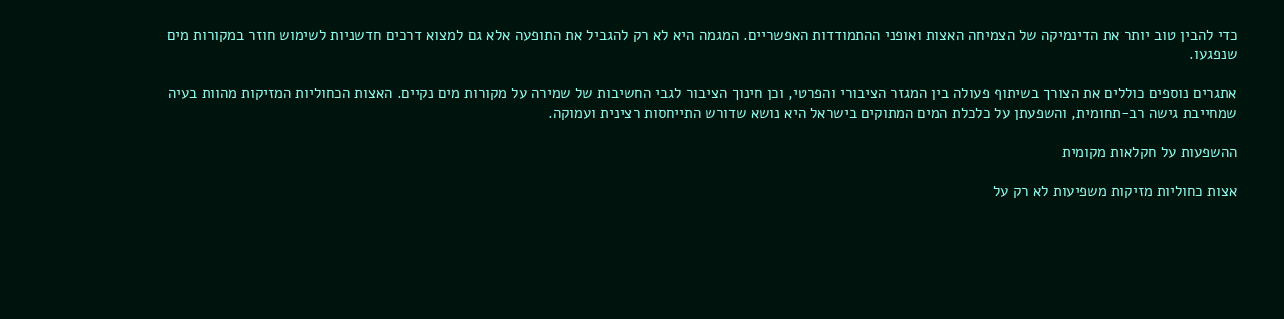כדי להבין טוב יותר את הדינמיקה של הצמיחה האצות ואופני ההתמודדות האפשריים. המגמה היא לא רק להגביל את התופעה אלא גם למצוא דרכים חדשניות לשימוש חוזר במקורות מים שנפגעו.

אתגרים נוספים כוללים את הצורך בשיתוף פעולה בין המגזר הציבורי והפרטי, וכן חינוך הציבור לגבי החשיבות של שמירה על מקורות מים נקיים. האצות הכחוליות המזיקות מהוות בעיה שמחייבת גישה רב-תחומית, והשפעתן על כלכלת המים המתוקים בישראל היא נושא שדורש התייחסות רצינית ועמוקה.

ההשפעות על חקלאות מקומית

אצות כחוליות מזיקות משפיעות לא רק על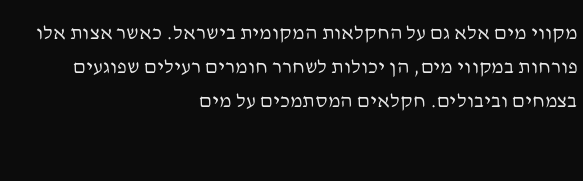מקווי מים אלא גם על החקלאות המקומית בישראל. כאשר אצות אלו פורחות במקווי מים, הן יכולות לשחרר חומרים רעילים שפוגעים בצמחים וביבולים. חקלאים המסתמכים על מים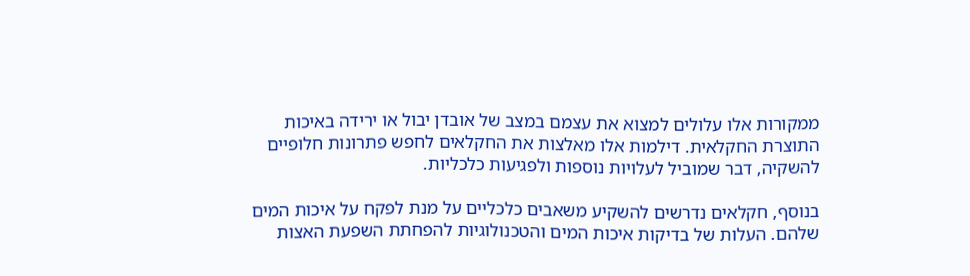ממקורות אלו עלולים למצוא את עצמם במצב של אובדן יבול או ירידה באיכות התוצרת החקלאית. דילמות אלו מאלצות את החקלאים לחפש פתרונות חלופיים להשקיה, דבר שמוביל לעלויות נוספות ולפגיעות כלכליות.

בנוסף, חקלאים נדרשים להשקיע משאבים כלכליים על מנת לפקח על איכות המים שלהם. העלות של בדיקות איכות המים והטכנולוגיות להפחתת השפעת האצות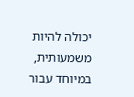יכולה להיות משמעותית, במיוחד עבור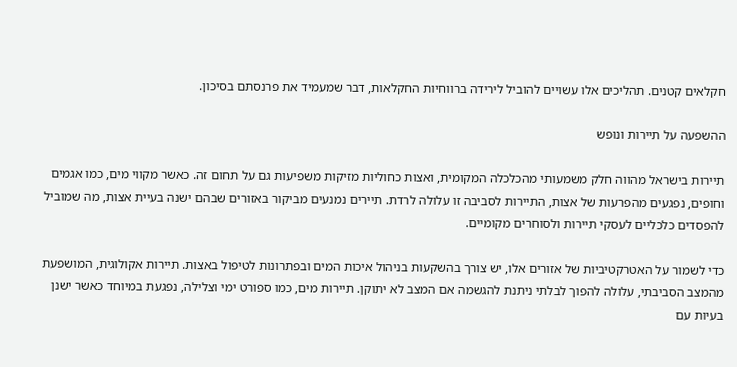חקלאים קטנים. תהליכים אלו עשויים להוביל לירידה ברווחיות החקלאות, דבר שמעמיד את פרנסתם בסיכון.

ההשפעה על תיירות ונופש

תיירות בישראל מהווה חלק משמעותי מהכלכלה המקומית, ואצות כחוליות מזיקות משפיעות גם על תחום זה. כאשר מקווי מים, כמו אגמים וחופים, נפגעים מהפרעות של אצות, התיירות לסביבה זו עלולה לרדת. תיירים נמנעים מביקור באזורים שבהם ישנה בעיית אצות, מה שמוביל להפסדים כלכליים לעסקי תיירות ולסוחרים מקומיים.

כדי לשמור על האטרקטיביות של אזורים אלו, יש צורך בהשקעות בניהול איכות המים ובפתרונות לטיפול באצות. תיירות אקולוגית, המושפעת מהמצב הסביבתי, עלולה להפוך לבלתי ניתנת להגשמה אם המצב לא יתוקן. תיירות מים, כמו ספורט ימי וצלילה, נפגעת במיוחד כאשר ישנן בעיות עם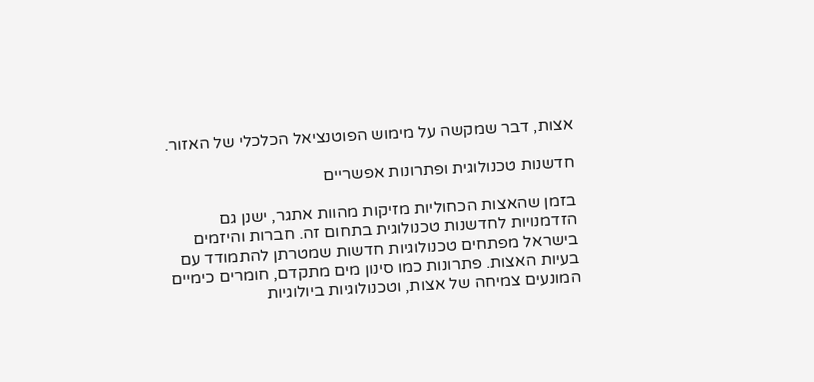אצות, דבר שמקשה על מימוש הפוטנציאל הכלכלי של האזור.

חדשנות טכנולוגית ופתרונות אפשריים

בזמן שהאצות הכחוליות מזיקות מהוות אתגר, ישנן גם הזדמנויות לחדשנות טכנולוגית בתחום זה. חברות והיזמים בישראל מפתחים טכנולוגיות חדשות שמטרתן להתמודד עם בעיות האצות. פתרונות כמו סינון מים מתקדם, חומרים כימיים המונעים צמיחה של אצות, וטכנולוגיות ביולוגיות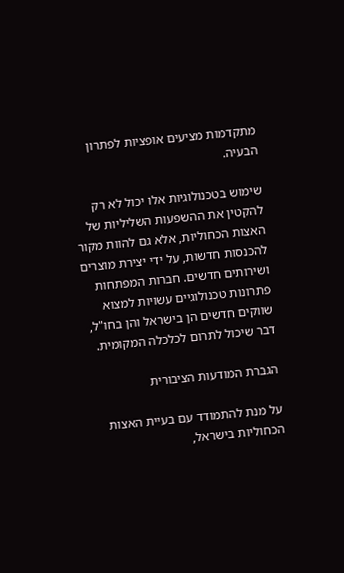מתקדמות מציעים אופציות לפתרון הבעיה.

שימוש בטכנולוגיות אלו יכול לא רק להקטין את ההשפעות השליליות של האצות הכחוליות, אלא גם להוות מקור להכנסות חדשות, על ידי יצירת מוצרים ושירותים חדשים. חברות המפתחות פתרונות טכנולוגיים עשויות למצוא שווקים חדשים הן בישראל והן בחו"ל, דבר שיכול לתרום לכלכלה המקומית.

הגברת המודעות הציבורית

על מנת להתמודד עם בעיית האצות הכחוליות בישראל,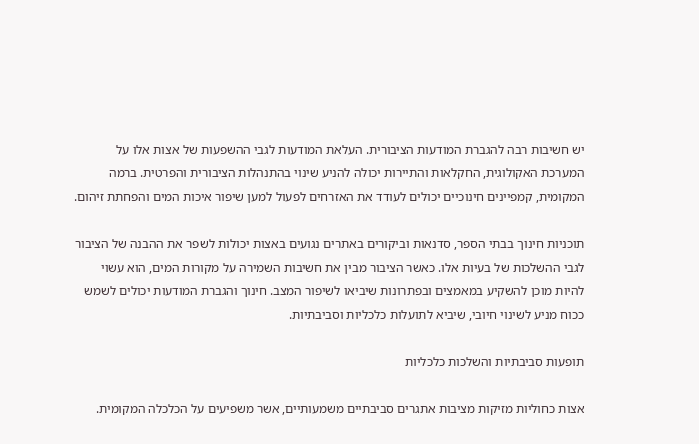יש חשיבות רבה להגברת המודעות הציבורית. העלאת המודעות לגבי ההשפעות של אצות אלו על המערכת האקולוגית, החקלאות והתיירות יכולה להניע שינוי בהתנהלות הציבורית והפרטית. ברמה המקומית, קמפיינים חינוכיים יכולים לעודד את האזרחים לפעול למען שיפור איכות המים והפחתת זיהום.

תוכניות חינוך בבתי הספר, סדנאות וביקורים באתרים נגועים באצות יכולות לשפר את ההבנה של הציבור לגבי ההשלכות של בעיות אלו. כאשר הציבור מבין את חשיבות השמירה על מקורות המים, הוא עשוי להיות מוכן להשקיע במאמצים ובפתרונות שיביאו לשיפור המצב. חינוך והגברת המודעות יכולים לשמש ככוח מניע לשינוי חיובי, שיביא לתועלות כלכליות וסביבתיות.

תופעות סביבתיות והשלכות כלכליות

אצות כחוליות מזיקות מציבות אתגרים סביבתיים משמעותיים, אשר משפיעים על הכלכלה המקומית.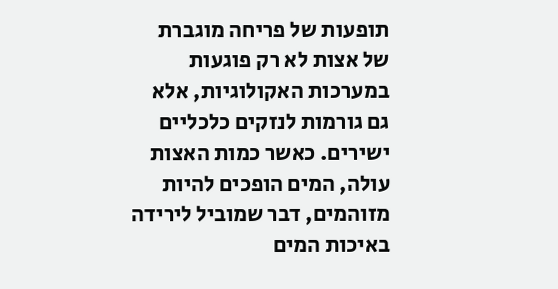תופעות של פריחה מוגברת של אצות לא רק פוגעות במערכות האקולוגיות, אלא גם גורמות לנזקים כלכליים ישירים. כאשר כמות האצות עולה, המים הופכים להיות מזוהמים, דבר שמוביל לירידה באיכות המים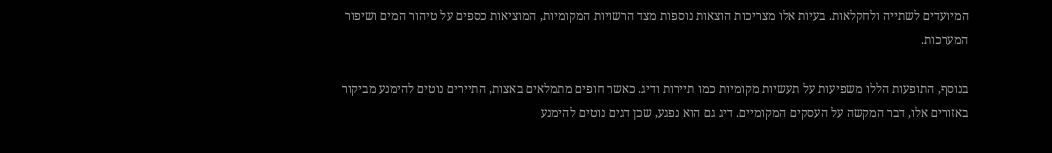המיועדים לשתייה ולחקלאות. בעיות אלו מצריכות הוצאות נוספות מצד הרשויות המקומיות, המוציאות כספים על טיהור המים ושיפור המערכות.

בנוסף, התופעות הללו משפיעות על תעשיות מקומיות כמו תיירות ודיג. כאשר חופים מתמלאים באצות, התיירים נוטים להימנע מביקור באזורים אלו, דבר המקשה על העסקים המקומיים. דיג גם הוא נפגע, שכן דגים נוטים להימנע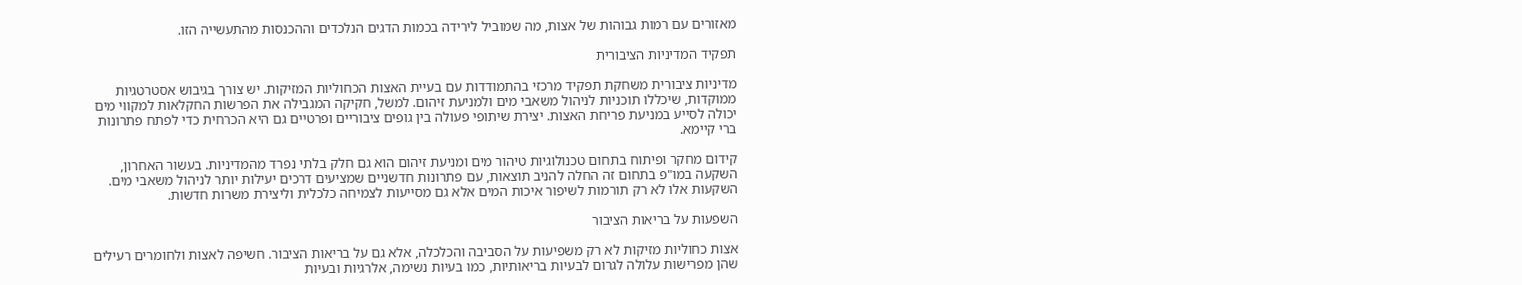מאזורים עם רמות גבוהות של אצות, מה שמוביל לירידה בכמות הדגים הנלכדים וההכנסות מהתעשייה הזו.

תפקיד המדיניות הציבורית

מדיניות ציבורית משחקת תפקיד מרכזי בהתמודדות עם בעיית האצות הכחוליות המזיקות. יש צורך בגיבוש אסטרטגיות ממוקדות, שיכללו תוכניות לניהול משאבי מים ולמניעת זיהום. למשל, חקיקה המגבילה את הפרשות החקלאות למקווי מים יכולה לסייע במניעת פריחת האצות. יצירת שיתופי פעולה בין גופים ציבוריים ופרטיים גם היא הכרחית כדי לפתח פתרונות ברי קיימא.

קידום מחקר ופיתוח בתחום טכנולוגיות טיהור מים ומניעת זיהום הוא גם חלק בלתי נפרד מהמדיניות. בעשור האחרון, השקעה במו"פ בתחום זה החלה להניב תוצאות, עם פתרונות חדשניים שמציעים דרכים יעילות יותר לניהול משאבי מים. השקעות אלו לא רק תורמות לשיפור איכות המים אלא גם מסייעות לצמיחה כלכלית וליצירת משרות חדשות.

השפעות על בריאות הציבור

אצות כחוליות מזיקות לא רק משפיעות על הסביבה והכלכלה, אלא גם על בריאות הציבור. חשיפה לאצות ולחומרים רעילים שהן מפרישות עלולה לגרום לבעיות בריאותיות, כמו בעיות נשימה, אלרגיות ובעיות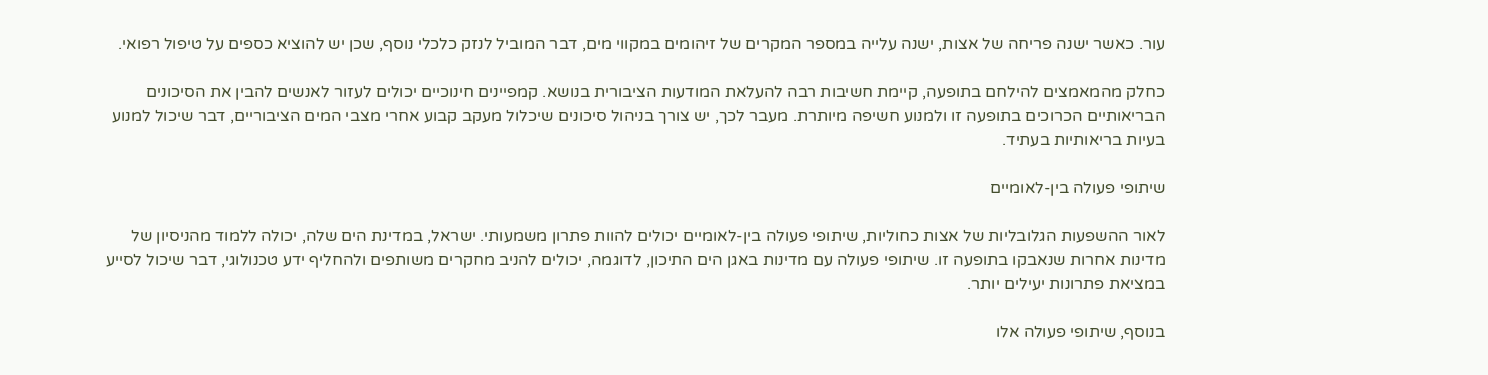עור. כאשר ישנה פריחה של אצות, ישנה עלייה במספר המקרים של זיהומים במקווי מים, דבר המוביל לנזק כלכלי נוסף, שכן יש להוציא כספים על טיפול רפואי.

כחלק מהמאמצים להילחם בתופעה, קיימת חשיבות רבה להעלאת המודעות הציבורית בנושא. קמפיינים חינוכיים יכולים לעזור לאנשים להבין את הסיכונים הבריאותיים הכרוכים בתופעה זו ולמנוע חשיפה מיותרת. מעבר לכך, יש צורך בניהול סיכונים שיכלול מעקב קבוע אחרי מצבי המים הציבוריים, דבר שיכול למנוע בעיות בריאותיות בעתיד.

שיתופי פעולה בין-לאומיים

לאור ההשפעות הגלובליות של אצות כחוליות, שיתופי פעולה בין-לאומיים יכולים להוות פתרון משמעותי. ישראל, במדינת הים שלה, יכולה ללמוד מהניסיון של מדינות אחרות שנאבקו בתופעה זו. שיתופי פעולה עם מדינות באגן הים התיכון, לדוגמה, יכולים להניב מחקרים משותפים ולהחליף ידע טכנולוגי, דבר שיכול לסייע במציאת פתרונות יעילים יותר.

בנוסף, שיתופי פעולה אלו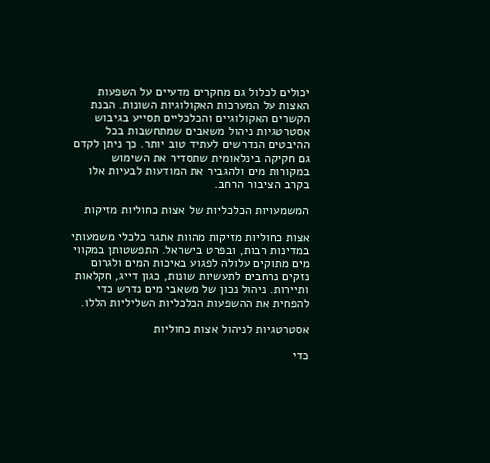יכולים לכלול גם מחקרים מדעיים על השפעות האצות על המערכות האקולוגיות השונות. הבנת הקשרים האקולוגיים והכלכליים תסייע בגיבוש אסטרטגיות ניהול משאבים שמתחשבות בכל ההיבטים הנדרשים לעתיד טוב יותר. כך ניתן לקדם גם חקיקה בינלאומית שתסדיר את השימוש במקורות מים ולהגביר את המודעות לבעיות אלו בקרב הציבור הרחב.

המשמעויות הכלכליות של אצות כחוליות מזיקות

אצות כחוליות מזיקות מהוות אתגר כלכלי משמעותי במדינות רבות, ובפרט בישראל. התפשטותן במקווי מים מתוקים עלולה לפגוע באיכות המים ולגרום נזקים נרחבים לתעשיות שונות, כגון דייג, חקלאות ותיירות. ניהול נכון של משאבי מים נדרש כדי להפחית את ההשפעות הכלכליות השליליות הללו.

אסטרטגיות לניהול אצות כחוליות

כדי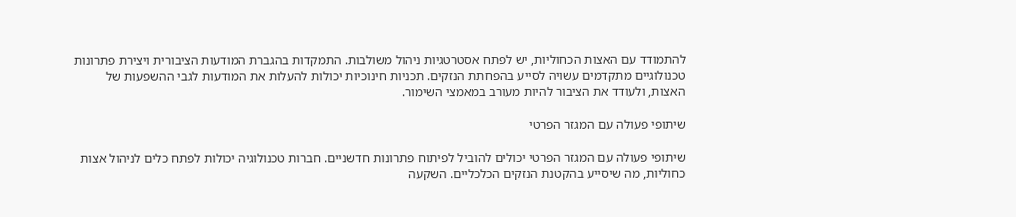להתמודד עם האצות הכחוליות, יש לפתח אסטרטגיות ניהול משולבות. התמקדות בהגברת המודעות הציבורית ויצירת פתרונות טכנולוגיים מתקדמים עשויה לסייע בהפחתת הנזקים. תכניות חינוכיות יכולות להעלות את המודעות לגבי ההשפעות של האצות, ולעודד את הציבור להיות מעורב במאמצי השימור.

שיתופי פעולה עם המגזר הפרטי

שיתופי פעולה עם המגזר הפרטי יכולים להוביל לפיתוח פתרונות חדשניים. חברות טכנולוגיה יכולות לפתח כלים לניהול אצות כחוליות, מה שיסייע בהקטנת הנזקים הכלכליים. השקעה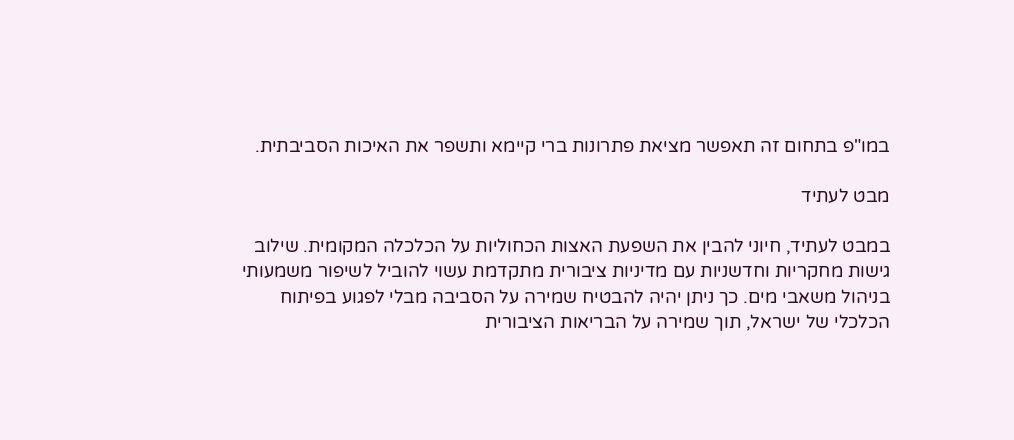במו"פ בתחום זה תאפשר מציאת פתרונות ברי קיימא ותשפר את האיכות הסביבתית.

מבט לעתיד

במבט לעתיד, חיוני להבין את השפעת האצות הכחוליות על הכלכלה המקומית. שילוב גישות מחקריות וחדשניות עם מדיניות ציבורית מתקדמת עשוי להוביל לשיפור משמעותי בניהול משאבי מים. כך ניתן יהיה להבטיח שמירה על הסביבה מבלי לפגוע בפיתוח הכלכלי של ישראל, תוך שמירה על הבריאות הציבורית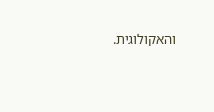והאקולוגית.